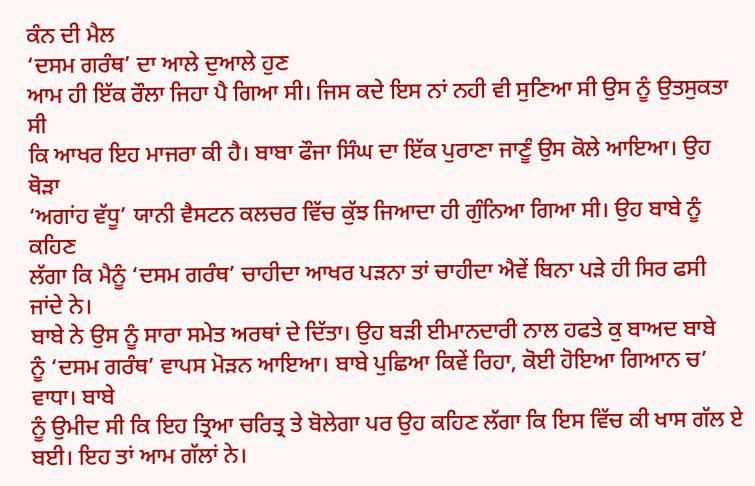ਕੰਨ ਦੀ ਮੈਲ
‘ਦਸਮ ਗਰੰਥ’ ਦਾ ਆਲੇ ਦੁਆਲੇ ਹੁਣ
ਆਮ ਹੀ ਇੱਕ ਰੌਲਾ ਜਿਹਾ ਪੈ ਗਿਆ ਸੀ। ਜਿਸ ਕਦੇ ਇਸ ਨਾਂ ਨਹੀ ਵੀ ਸੁਣਿਆ ਸੀ ਉਸ ਨੂੰ ਉਤਸੁਕਤਾ ਸੀ
ਕਿ ਆਖਰ ਇਹ ਮਾਜਰਾ ਕੀ ਹੈ। ਬਾਬਾ ਫੌਜਾ ਸਿੰਘ ਦਾ ਇੱਕ ਪੁਰਾਣਾ ਜਾਣੂੰ ਉਸ ਕੋਲੇ ਆਇਆ। ਉਹ ਥੋੜਾ
‘ਅਗਾਂਹ ਵੱਧੂ’ ਯਾਨੀ ਵੈਸਟਨ ਕਲਚਰ ਵਿੱਚ ਕੁੱਝ ਜਿਆਦਾ ਹੀ ਗੁੰਨਿਆ ਗਿਆ ਸੀ। ਉਹ ਬਾਬੇ ਨੂੰ ਕਹਿਣ
ਲੱਗਾ ਕਿ ਮੈਨੂੰ ‘ਦਸਮ ਗਰੰਥ’ ਚਾਹੀਦਾ ਆਖਰ ਪੜਨਾ ਤਾਂ ਚਾਹੀਦਾ ਐਵੇਂ ਬਿਨਾ ਪੜੇ ਹੀ ਸਿਰ ਫਸੀ
ਜਾਂਦੇ ਨੇ।
ਬਾਬੇ ਨੇ ਉਸ ਨੂੰ ਸਾਰਾ ਸਮੇਤ ਅਰਥਾਂ ਦੇ ਦਿੱਤਾ। ਉਹ ਬੜੀ ਈਮਾਨਦਾਰੀ ਨਾਲ ਹਫਤੇ ਕੁ ਬਾਅਦ ਬਾਬੇ
ਨੂੰ ‘ਦਸਮ ਗਰੰਥ’ ਵਾਪਸ ਮੋੜਨ ਆਇਆ। ਬਾਬੇ ਪੁਛਿਆ ਕਿਵੇਂ ਰਿਹਾ, ਕੋਈ ਹੋਇਆ ਗਿਆਨ ਚ’ ਵਾਧਾ। ਬਾਬੇ
ਨੂੰ ਉਮੀਦ ਸੀ ਕਿ ਇਹ ਤ੍ਰਿਆ ਚਰਿਤ੍ਰ ਤੇ ਬੋਲੇਗਾ ਪਰ ਉਹ ਕਹਿਣ ਲੱਗਾ ਕਿ ਇਸ ਵਿੱਚ ਕੀ ਖਾਸ ਗੱਲ ਏ
ਬਈ। ਇਹ ਤਾਂ ਆਮ ਗੱਲਾਂ ਨੇ।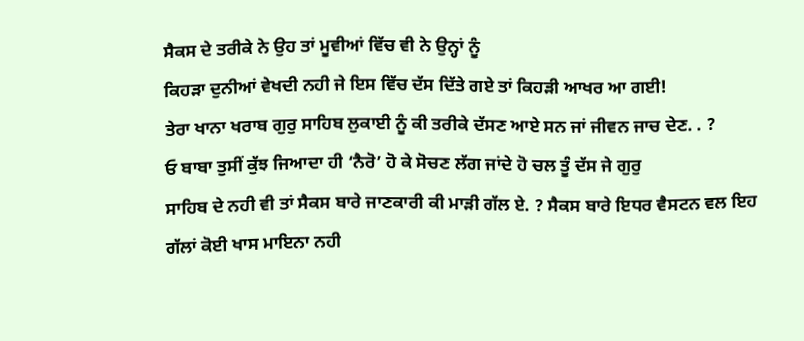ਸੈਕਸ ਦੇ ਤਰੀਕੇ ਨੇ ਉਹ ਤਾਂ ਮੂਵੀਆਂ ਵਿੱਚ ਵੀ ਨੇ ਉਨ੍ਹਾਂ ਨੂੰ
ਕਿਹੜਾ ਦੁਨੀਆਂ ਵੇਖਦੀ ਨਹੀ ਜੇ ਇਸ ਵਿੱਚ ਦੱਸ ਦਿੱਤੇ ਗਏ ਤਾਂ ਕਿਹੜੀ ਆਖਰ ਆ ਗਈ!
ਤੇਰਾ ਖਾਨਾ ਖਰਾਬ ਗੁਰੁ ਸਾਹਿਬ ਲੁਕਾਈ ਨੂੰ ਕੀ ਤਰੀਕੇ ਦੱਸਣ ਆਏ ਸਨ ਜਾਂ ਜੀਵਨ ਜਾਚ ਦੇਣ. . ?
ਓ ਬਾਬਾ ਤੁਸੀਂ ਕੁੱਝ ਜਿਆਦਾ ਹੀ ‘ਨੈਰੋ’ ਹੋ ਕੇ ਸੋਚਣ ਲੱਗ ਜਾਂਦੇ ਹੋ ਚਲ ਤੂੰ ਦੱਸ ਜੇ ਗੁਰੁ
ਸਾਹਿਬ ਦੇ ਨਹੀ ਵੀ ਤਾਂ ਸੈਕਸ ਬਾਰੇ ਜਾਣਕਾਰੀ ਕੀ ਮਾੜੀ ਗੱਲ ਏ. ? ਸੈਕਸ ਬਾਰੇ ਇਧਰ ਵੈਸਟਨ ਵਲ ਇਹ
ਗੱਲਾਂ ਕੋਈ ਖਾਸ ਮਾਇਨਾ ਨਹੀ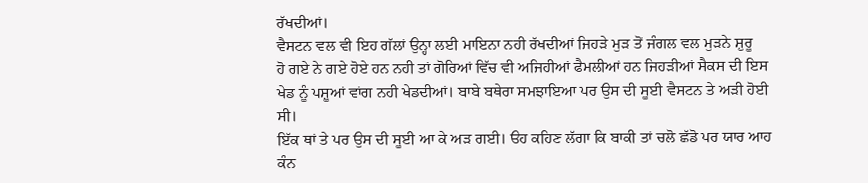ਰੱਖਦੀਆਂ।
ਵੈਸਟਨ ਵਲ ਵੀ ਇਹ ਗੱਲਾਂ ਉਨ੍ਹਾ ਲਈ ਮਾਇਨਾ ਨਹੀ ਰੱਖਦੀਆਂ ਜਿਹੜੇ ਮੁੜ ਤੋਂ ਜੰਗਲ ਵਲ ਮੁੜਨੇ ਸ਼ੁਰੂ
ਹੋ ਗਏ ਨੇ ਗਏ ਹੋਏ ਹਨ ਨਹੀ ਤਾਂ ਗੋਰਿਆਂ ਵਿੱਚ ਵੀ ਅਜਿਹੀਆਂ ਫੈਮਲੀਆਂ ਹਨ ਜਿਹੜੀਆਂ ਸੈਕਸ ਦੀ ਇਸ
ਖੇਡ ਨੂੰ ਪਸ਼ੂਆਂ ਵਾਂਗ ਨਹੀ ਖੇਡਦੀਆਂ। ਬਾਬੇ ਬਥੇਰਾ ਸਮਝਾਇਆ ਪਰ ਉਸ ਦੀ ਸੂਈ ਵੈਸਟਨ ਤੇ ਅੜੀ ਹੋਈ
ਸੀ।
ਇੱਕ ਥਾਂ ਤੇ ਪਰ ਉਸ ਦੀ ਸੂਈ ਆ ਕੇ ਅੜ ਗਈ। ੳਹ ਕਹਿਣ ਲੱਗਾ ਕਿ ਬਾਕੀ ਤਾਂ ਚਲੋ ਛੱਡੋ ਪਰ ਯਾਰ ਆਹ
ਕੰਨ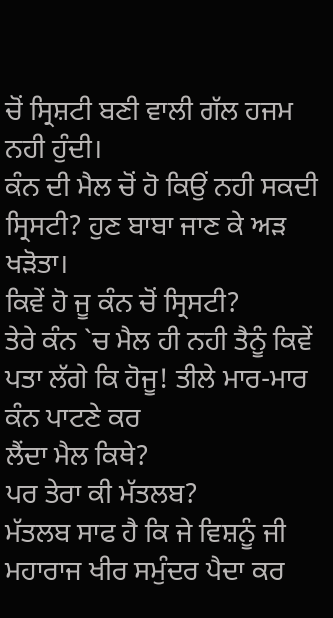ਚੋਂ ਸ੍ਰਿਸ਼ਟੀ ਬਣੀ ਵਾਲੀ ਗੱਲ ਹਜਮ ਨਹੀ ਹੁੰਦੀ।
ਕੰਨ ਦੀ ਮੈਲ ਚੋਂ ਹੋ ਕਿਉਂ ਨਹੀ ਸਕਦੀ ਸ੍ਰਿਸਟੀ? ਹੁਣ ਬਾਬਾ ਜਾਣ ਕੇ ਅੜ ਖੜੋਤਾ।
ਕਿਵੇਂ ਹੋ ਜੂ ਕੰਨ ਚੋਂ ਸ੍ਰਿਸਟੀ?
ਤੇਰੇ ਕੰਨ `ਚ ਮੈਲ ਹੀ ਨਹੀ ਤੈਨੂੰ ਕਿਵੇਂ ਪਤਾ ਲੱਗੇ ਕਿ ਹੋਜੂ! ਤੀਲੇ ਮਾਰ-ਮਾਰ ਕੰਨ ਪਾਟਣੇ ਕਰ
ਲੈਂਦਾ ਮੈਲ ਕਿਥੇ?
ਪਰ ਤੇਰਾ ਕੀ ਮੱਤਲਬ?
ਮੱਤਲਬ ਸਾਫ ਹੈ ਕਿ ਜੇ ਵਿਸ਼ਨੂੰ ਜੀ ਮਹਾਰਾਜ ਖੀਰ ਸਮੁੰਦਰ ਪੈਦਾ ਕਰ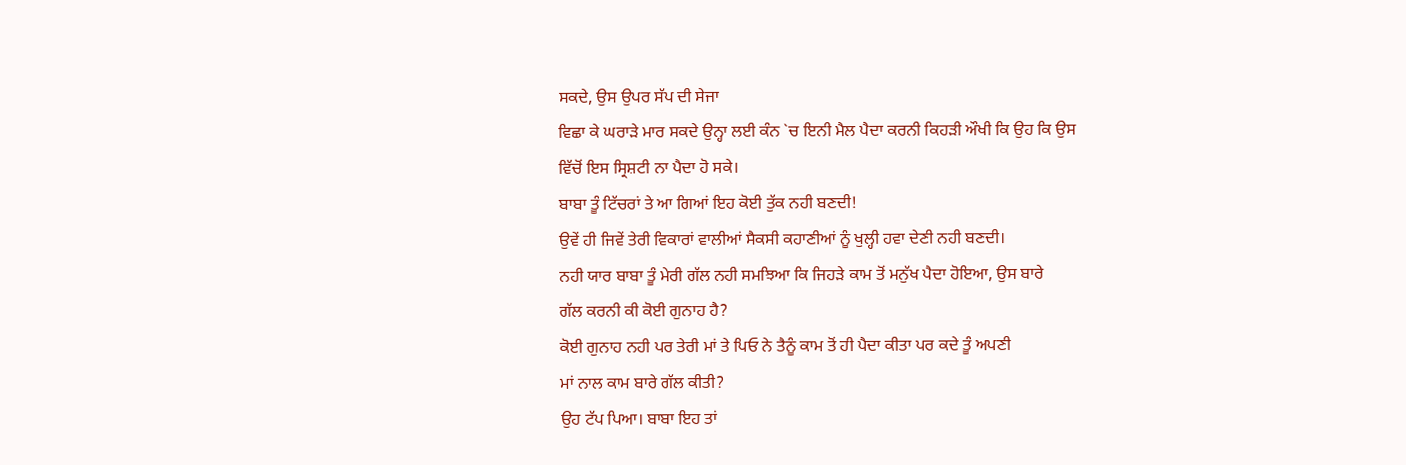ਸਕਦੇ, ਉਸ ਉਪਰ ਸੱਪ ਦੀ ਸੇਜਾ
ਵਿਛਾ ਕੇ ਘਰਾੜੇ ਮਾਰ ਸਕਦੇ ਉਨ੍ਹਾ ਲਈ ਕੰਨ `ਚ ਇਨੀ ਮੈਲ ਪੈਦਾ ਕਰਨੀ ਕਿਹੜੀ ਔਖੀ ਕਿ ਉਹ ਕਿ ਉਸ
ਵਿੱਚੋਂ ਇਸ ਸ੍ਰਿਸ਼ਟੀ ਨਾ ਪੈਦਾ ਹੋ ਸਕੇ।
ਬਾਬਾ ਤੂੰ ਟਿੱਚਰਾਂ ਤੇ ਆ ਗਿਆਂ ਇਹ ਕੋਈ ਤੁੱਕ ਨਹੀ ਬਣਦੀ!
ਉਵੇਂ ਹੀ ਜਿਵੇਂ ਤੇਰੀ ਵਿਕਾਰਾਂ ਵਾਲੀਆਂ ਸੈਕਸੀ ਕਹਾਣੀਆਂ ਨੂੰ ਖੁਲ੍ਹੀ ਹਵਾ ਦੇਣੀ ਨਹੀ ਬਣਦੀ।
ਨਹੀ ਯਾਰ ਬਾਬਾ ਤੂੰ ਮੇਰੀ ਗੱਲ ਨਹੀ ਸਮਝਿਆ ਕਿ ਜਿਹੜੇ ਕਾਮ ਤੋਂ ਮਨੁੱਖ ਪੈਦਾ ਹੋਇਆ, ਉਸ ਬਾਰੇ
ਗੱਲ ਕਰਨੀ ਕੀ ਕੋਈ ਗੁਨਾਹ ਹੈ?
ਕੋਈ ਗੁਨਾਹ ਨਹੀ ਪਰ ਤੇਰੀ ਮਾਂ ਤੇ ਪਿਓ ਨੇ ਤੈਨੂੰ ਕਾਮ ਤੋਂ ਹੀ ਪੈਦਾ ਕੀਤਾ ਪਰ ਕਦੇ ਤੂੰ ਅਪਣੀ
ਮਾਂ ਨਾਲ ਕਾਮ ਬਾਰੇ ਗੱਲ ਕੀਤੀ?
ਉਹ ਟੱਪ ਪਿਆ। ਬਾਬਾ ਇਹ ਤਾਂ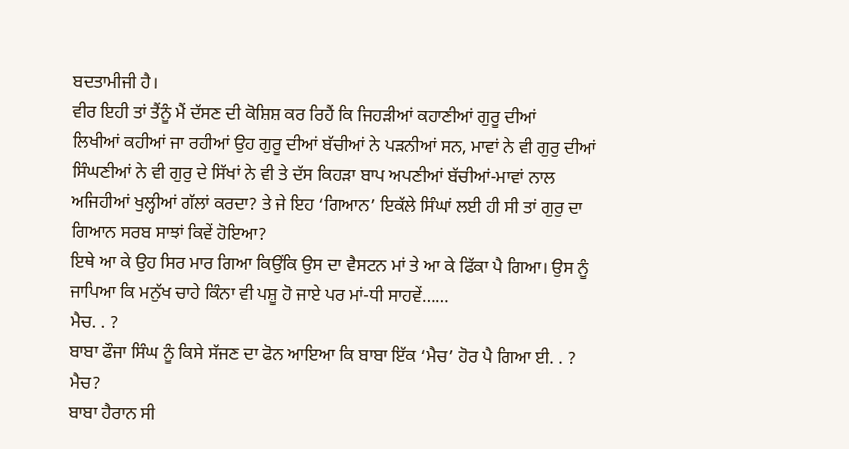ਬਦਤਾਮੀਜੀ ਹੈ।
ਵੀਰ ਇਹੀ ਤਾਂ ਤੈਂਨੂੰ ਮੈਂ ਦੱਸਣ ਦੀ ਕੋਸ਼ਿਸ਼ ਕਰ ਰਿਹੈਂ ਕਿ ਜਿਹੜੀਆਂ ਕਹਾਣੀਆਂ ਗੁਰੂ ਦੀਆਂ
ਲਿਖੀਆਂ ਕਹੀਆਂ ਜਾ ਰਹੀਆਂ ਉਹ ਗੁਰੂ ਦੀਆਂ ਬੱਚੀਆਂ ਨੇ ਪੜਨੀਆਂ ਸਨ, ਮਾਵਾਂ ਨੇ ਵੀ ਗੁਰੁ ਦੀਆਂ
ਸਿੰਘਣੀਆਂ ਨੇ ਵੀ ਗੁਰੁ ਦੇ ਸਿੱਖਾਂ ਨੇ ਵੀ ਤੇ ਦੱਸ ਕਿਹੜਾ ਬਾਪ ਅਪਣੀਆਂ ਬੱਚੀਆਂ-ਮਾਵਾਂ ਨਾਲ
ਅਜਿਹੀਆਂ ਖੁਲ੍ਹੀਆਂ ਗੱਲਾਂ ਕਰਦਾ? ਤੇ ਜੇ ਇਹ ‘ਗਿਆਨ’ ਇਕੱਲੇ ਸਿੰਘਾਂ ਲਈ ਹੀ ਸੀ ਤਾਂ ਗੁਰੁ ਦਾ
ਗਿਆਨ ਸਰਬ ਸਾਝਾਂ ਕਿਵੇਂ ਹੋਇਆ?
ਇਥੇ ਆ ਕੇ ਉਹ ਸਿਰ ਮਾਰ ਗਿਆ ਕਿਉਂਕਿ ਉਸ ਦਾ ਵੈਸਟਨ ਮਾਂ ਤੇ ਆ ਕੇ ਫਿੱਕਾ ਪੈ ਗਿਆ। ਉਸ ਨੂੰ
ਜਾਪਿਆ ਕਿ ਮਨੁੱਖ ਚਾਹੇ ਕਿੰਨਾ ਵੀ ਪਸ਼ੂ ਹੋ ਜਾਏ ਪਰ ਮਾਂ-ਧੀ ਸਾਹਵੇਂ……
ਮੈਚ. . ?
ਬਾਬਾ ਫੌਜਾ ਸਿੰਘ ਨੂੰ ਕਿਸੇ ਸੱਜਣ ਦਾ ਫੋਨ ਆਇਆ ਕਿ ਬਾਬਾ ਇੱਕ ‘ਮੈਚ’ ਹੋਰ ਪੈ ਗਿਆ ਈ. . ?
ਮੈਚ?
ਬਾਬਾ ਹੈਰਾਨ ਸੀ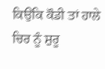ਕਿਉਂਕਿ ਕੌਡੀ ਤਾਂ ਹਾਲੇ ਚਿਰ ਨੂੰ ਸ਼ੁਰੂ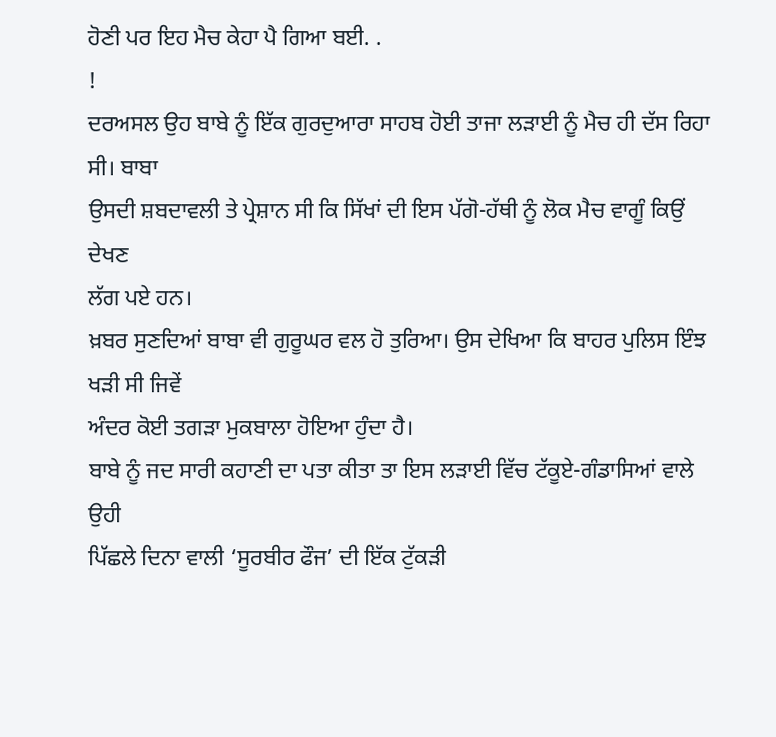ਹੋਣੀ ਪਰ ਇਹ ਮੈਚ ਕੇਹਾ ਪੈ ਗਿਆ ਬਈ. .
!
ਦਰਅਸਲ ਉਹ ਬਾਬੇ ਨੂੰ ਇੱਕ ਗੁਰਦੁਆਰਾ ਸਾਹਬ ਹੋਈ ਤਾਜਾ ਲੜਾਈ ਨੂੰ ਮੈਚ ਹੀ ਦੱਸ ਰਿਹਾ ਸੀ। ਬਾਬਾ
ਉਸਦੀ ਸ਼ਬਦਾਵਲੀ ਤੇ ਪ੍ਰੇਸ਼ਾਨ ਸੀ ਕਿ ਸਿੱਖਾਂ ਦੀ ਇਸ ਪੱਗੋ-ਹੱਥੀ ਨੂੰ ਲੋਕ ਮੈਚ ਵਾਗੂੰ ਕਿਉਂ ਦੇਖਣ
ਲੱਗ ਪਏ ਹਨ।
ਖ਼ਬਰ ਸੁਣਦਿਆਂ ਬਾਬਾ ਵੀ ਗੁਰੂਘਰ ਵਲ ਹੋ ਤੁਰਿਆ। ਉਸ ਦੇਖਿਆ ਕਿ ਬਾਹਰ ਪੁਲਿਸ ਇੰਝ ਖੜੀ ਸੀ ਜਿਵੇਂ
ਅੰਦਰ ਕੋਈ ਤਗੜਾ ਮੁਕਬਾਲਾ ਹੋਇਆ ਹੁੰਦਾ ਹੈ।
ਬਾਬੇ ਨੂੰ ਜਦ ਸਾਰੀ ਕਹਾਣੀ ਦਾ ਪਤਾ ਕੀਤਾ ਤਾ ਇਸ ਲੜਾਈ ਵਿੱਚ ਟੱਕੂਏ-ਗੰਡਾਸਿਆਂ ਵਾਲੇ ਉਹੀ
ਪਿੱਛਲੇ ਦਿਨਾ ਵਾਲੀ ‘ਸੂਰਬੀਰ ਫੌਜ’ ਦੀ ਇੱਕ ਟੁੱਕੜੀ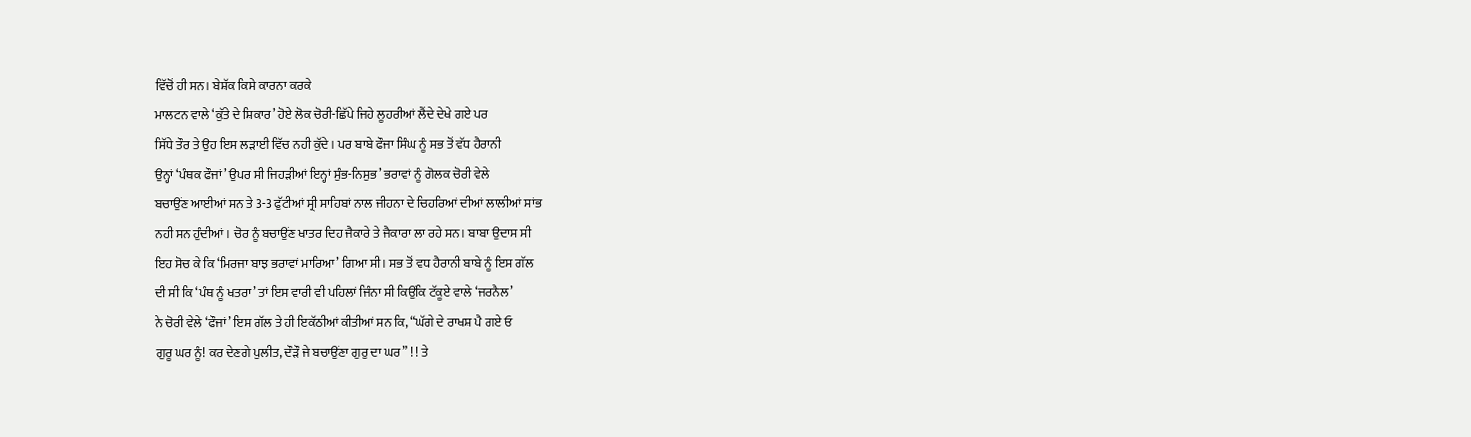ਵਿੱਚੋਂ ਹੀ ਸਨ। ਬੇਸ਼ੱਕ ਕਿਸੇ ਕਾਰਨਾ ਕਰਕੇ
ਮਾਲਟਨ ਵਾਲੇ ‘ਕੁੱਤੇ ਦੇ ਸ਼ਿਕਾਰ’ ਹੋਏ ਲੋਕ ਚੋਰੀ-ਛਿੱਪੇ ਜਿਹੇ ਲੂਹਰੀਆਂ ਲੈਂਦੇ ਦੇਖੇ ਗਏ ਪਰ
ਸਿੱਧੇ ਤੌਰ ਤੇ ਉਹ ਇਸ ਲੜਾਈ ਵਿੱਚ ਨਹੀ ਕੁੱਦੇ। ਪਰ ਬਾਬੇ ਫੌਜਾ ਸਿੰਘ ਨੂੰ ਸਭ ਤੋਂ ਵੱਧ ਹੈਰਾਨੀ
ਉਨ੍ਹਾਂ ‘ਪੰਥਕ ਫੌਜਾਂ’ ਉਪਰ ਸੀ ਜਿਹੜੀਆਂ ਇਨ੍ਹਾਂ ਸੁੰਭ-ਨਿਸੁਭ’ ਭਰਾਵਾਂ ਨੂੰ ਗੋਲਕ ਚੋਰੀ ਵੇਲੇ
ਬਚਾਉਂਣ ਆਈਆਂ ਸਨ ਤੇ 3-3 ਫੁੱਟੀਆਂ ਸ੍ਰੀ ਸਾਹਿਬਾਂ ਨਾਲ ਜੀਹਨਾ ਦੇ ਚਿਹਰਿਆਂ ਦੀਆਂ ਲਾਲੀਆਂ ਸਾਂਭ
ਨਹੀ ਸਨ ਹੁੰਦੀਆਂ। ਚੋਰ ਨੂੰ ਬਚਾਉਂਣ ਖਾਤਰ ਦਿਹ ਜੈਕਾਰੇ ਤੇ ਜੈਕਾਰਾ ਲਾ ਰਹੇ ਸਨ। ਬਾਬਾ ਉਦਾਸ ਸੀ
ਇਹ ਸੋਚ ਕੇ ਕਿ ‘ਮਿਰਜਾ ਬਾਝ ਭਰਾਵਾਂ ਮਾਰਿਆ’ ਗਿਆ ਸੀ। ਸਭ ਤੋਂ ਵਧ ਹੈਰਾਨੀ ਬਾਬੇ ਨੂੰ ਇਸ ਗੱਲ
ਦੀ ਸੀ ਕਿ ‘ਪੰਥ ਨੂੰ ਖਤਰਾ’ ਤਾਂ ਇਸ ਵਾਰੀ ਵੀ ਪਹਿਲਾਂ ਜਿੰਨਾ ਸੀ ਕਿਉਂਕਿ ਟੱਕੂਏ ਵਾਲੇ ‘ਜਰਨੈਲ’
ਨੇ ਚੋਰੀ ਵੇਲੇ ‘ਫੌਜਾਂ’ ਇਸ ਗੱਲ ਤੇ ਹੀ ਇਕੱਠੀਆਂ ਕੀਤੀਆਂ ਸਨ ਕਿ, “ਘੱਗੇ ਦੇ ਰਾਖਸ਼ ਪੈ ਗਏ ਓ
ਗੁਰੂ ਘਰ ਨੂੰ! ਕਰ ਦੇਣਗੇ ਪੁਲੀਤ, ਦੌੜੌ ਜੇ ਬਚਾਉਂਣਾ ਗੁਰੁ ਦਾ ਘਰ” ! ! ਤੇ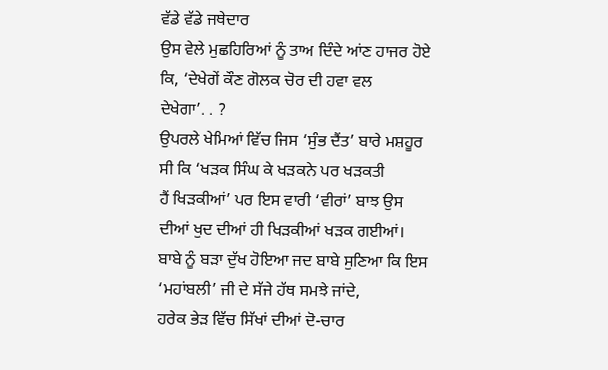ਵੱਡੇ ਵੱਡੇ ਜਥੇਦਾਰ
ਉਸ ਵੇਲੇ ਮੁਛਹਿਰਿਆਂ ਨੂੰ ਤਾਅ ਦਿੰਦੇ ਆਂਣ ਹਾਜਰ ਹੋਏ ਕਿ, ‘ਦੇਖੇਗੇਂ ਕੌਣ ਗੋਲਕ ਚੋਰ ਦੀ ਹਵਾ ਵਲ
ਦੇਖੇਗਾ’. . ?
ਉਪਰਲੇ ਖੇਮਿਆਂ ਵਿੱਚ ਜਿਸ ‘ਸੁੰਭ ਦੈਂਤ’ ਬਾਰੇ ਮਸ਼ਹੂਰ ਸੀ ਕਿ ‘ਖੜਕ ਸਿੰਘ ਕੇ ਖੜਕਨੇ ਪਰ ਖੜਕਤੀ
ਹੈਂ ਖਿੜਕੀਆਂ’ ਪਰ ਇਸ ਵਾਰੀ ‘ਵੀਰਾਂ’ ਬਾਝ ਉਸ ਦੀਆਂ ਖੁਦ ਦੀਆਂ ਹੀ ਖਿੜਕੀਆਂ ਖੜਕ ਗਈਆਂ।
ਬਾਬੇ ਨੂੰ ਬੜਾ ਦੁੱਖ ਹੋਇਆ ਜਦ ਬਾਬੇ ਸੁਣਿਆ ਕਿ ਇਸ ‘ਮਹਾਂਬਲੀ’ ਜੀ ਦੇ ਸੱਜੇ ਹੱਥ ਸਮਝੇ ਜਾਂਦੇ,
ਹਰੇਕ ਭੇੜ ਵਿੱਚ ਸਿੱਖਾਂ ਦੀਆਂ ਦੋ-ਚਾਰ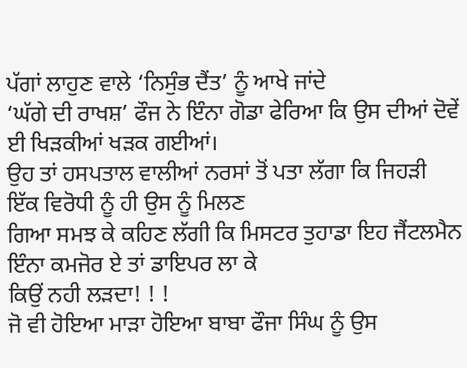ਪੱਗਾਂ ਲਾਹੁਣ ਵਾਲੇ ‘ਨਿਸੁੰਭ ਦੈਂਤ’ ਨੂੰ ਆਖੇ ਜਾਂਦੇ
‘ਘੱਗੇ ਦੀ ਰਾਖਸ਼’ ਫੌਜ ਨੇ ਇੰਨਾ ਗੋਡਾ ਫੇਰਿਆ ਕਿ ਉਸ ਦੀਆਂ ਦੋਵੇਂ ਈ ਖਿੜਕੀਆਂ ਖੜਕ ਗਈਆਂ।
ਉਹ ਤਾਂ ਹਸਪਤਾਲ ਵਾਲੀਆਂ ਨਰਸਾਂ ਤੋਂ ਪਤਾ ਲੱਗਾ ਕਿ ਜਿਹੜੀ ਇੱਕ ਵਿਰੋਧੀ ਨੂੰ ਹੀ ਉਸ ਨੂੰ ਮਿਲਣ
ਗਿਆ ਸਮਝ ਕੇ ਕਹਿਣ ਲੱਗੀ ਕਿ ਮਿਸਟਰ ਤੁਹਾਡਾ ਇਹ ਜੈਂਟਲਮੈਨ ਇੰਨਾ ਕਮਜੋਰ ਏ ਤਾਂ ਡਾਇਪਰ ਲਾ ਕੇ
ਕਿਉਂ ਨਹੀ ਲੜਦਾ! ! !
ਜੋ ਵੀ ਹੋਇਆ ਮਾੜਾ ਹੋਇਆ ਬਾਬਾ ਫੌਜਾ ਸਿੰਘ ਨੂੰ ਉਸ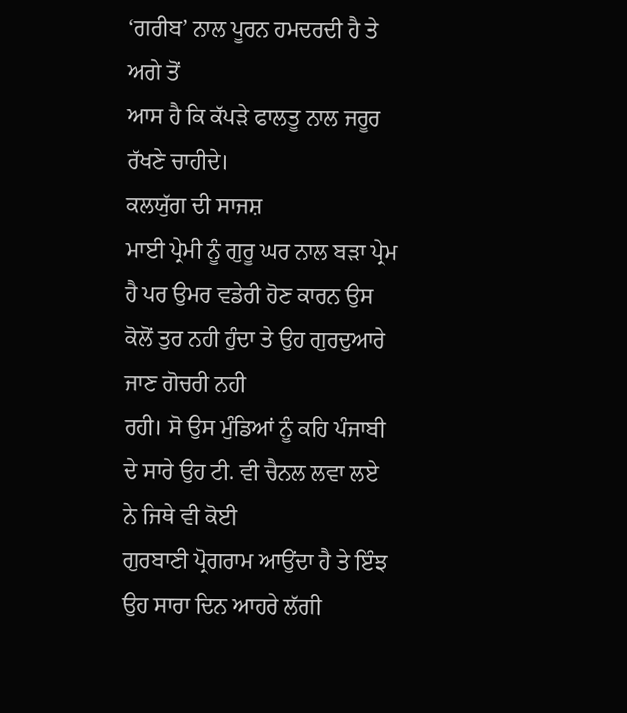‘ਗਰੀਬ’ ਨਾਲ ਪੂਰਨ ਹਮਦਰਦੀ ਹੈ ਤੇ ਅਗੇ ਤੋਂ
ਆਸ ਹੈ ਕਿ ਕੱਪੜੇ ਫਾਲਤੂ ਨਾਲ ਜਰੂਰ ਰੱਖਣੇ ਚਾਹੀਦੇ।
ਕਲਯੁੱਗ ਦੀ ਸਾਜਸ਼
ਮਾਈ ਪ੍ਰੇਮੀ ਨੂੰ ਗੁਰੂ ਘਰ ਨਾਲ ਬੜਾ ਪ੍ਰੇਮ
ਹੈ ਪਰ ਉਮਰ ਵਡੇਰੀ ਹੋਣ ਕਾਰਨ ਉਸ ਕੋਲੋਂ ਤੁਰ ਨਹੀ ਹੁੰਦਾ ਤੇ ਉਹ ਗੁਰਦੁਆਰੇ ਜਾਣ ਗੋਚਰੀ ਨਹੀ
ਰਹੀ। ਸੋ ਉਸ ਮੁੰਡਿਆਂ ਨੂੰ ਕਹਿ ਪੰਜਾਬੀ ਦੇ ਸਾਰੇ ਉਹ ਟੀ. ਵੀ ਚੈਨਲ ਲਵਾ ਲਏ ਨੇ ਜਿਥੇ ਵੀ ਕੋਈ
ਗੁਰਬਾਣੀ ਪ੍ਰੋਗਰਾਮ ਆਉਂਦਾ ਹੈ ਤੇ ਇੰਝ ਉਹ ਸਾਰਾ ਦਿਨ ਆਹਰੇ ਲੱਗੀ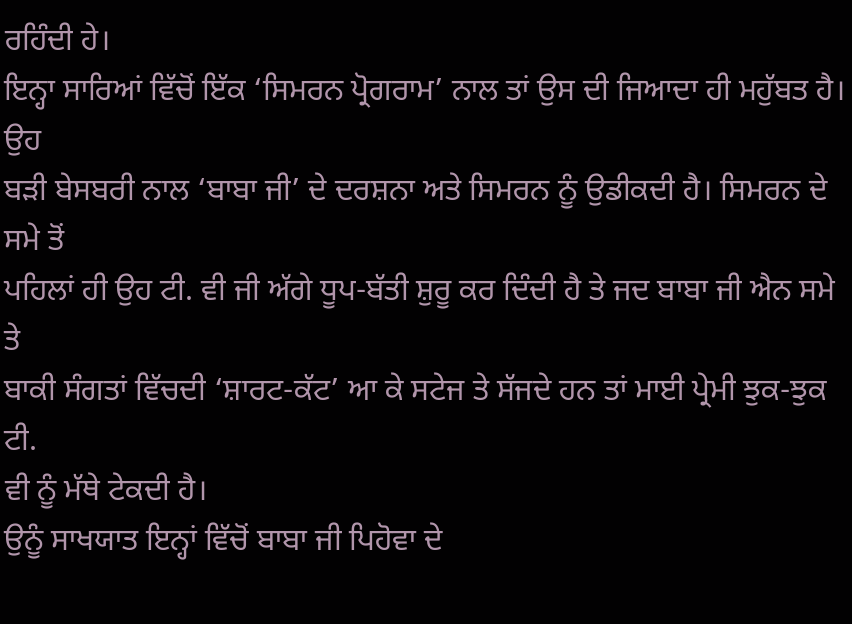ਰਹਿੰਦੀ ਹੇ।
ਇਨ੍ਹਾ ਸਾਰਿਆਂ ਵਿੱਚੋਂ ਇੱਕ ‘ਸਿਮਰਨ ਪ੍ਰੋਗਰਾਮ’ ਨਾਲ ਤਾਂ ਉਸ ਦੀ ਜਿਆਦਾ ਹੀ ਮਹੁੱਬਤ ਹੈ। ਉਹ
ਬੜੀ ਬੇਸਬਰੀ ਨਾਲ ‘ਬਾਬਾ ਜੀ’ ਦੇ ਦਰਸ਼ਨਾ ਅਤੇ ਸਿਮਰਨ ਨੂੰ ਉਡੀਕਦੀ ਹੈ। ਸਿਮਰਨ ਦੇ ਸਮੇ ਤੋਂ
ਪਹਿਲਾਂ ਹੀ ਉਹ ਟੀ. ਵੀ ਜੀ ਅੱਗੇ ਧੂਪ-ਬੱਤੀ ਸ਼ੁਰੂ ਕਰ ਦਿੰਦੀ ਹੈ ਤੇ ਜਦ ਬਾਬਾ ਜੀ ਐਨ ਸਮੇ ਤੇ
ਬਾਕੀ ਸੰਗਤਾਂ ਵਿੱਚਦੀ ‘ਸ਼ਾਰਟ-ਕੱਟ’ ਆ ਕੇ ਸਟੇਜ ਤੇ ਸੱਜਦੇ ਹਨ ਤਾਂ ਮਾਈ ਪ੍ਰੇਮੀ ਝੁਕ-ਝੁਕ ਟੀ.
ਵੀ ਨੂੰ ਮੱਥੇ ਟੇਕਦੀ ਹੈ।
ਉਨੂੰ ਸਾਖਯਾਤ ਇਨ੍ਹਾਂ ਵਿੱਚੋਂ ਬਾਬਾ ਜੀ ਪਿਹੋਵਾ ਦੇ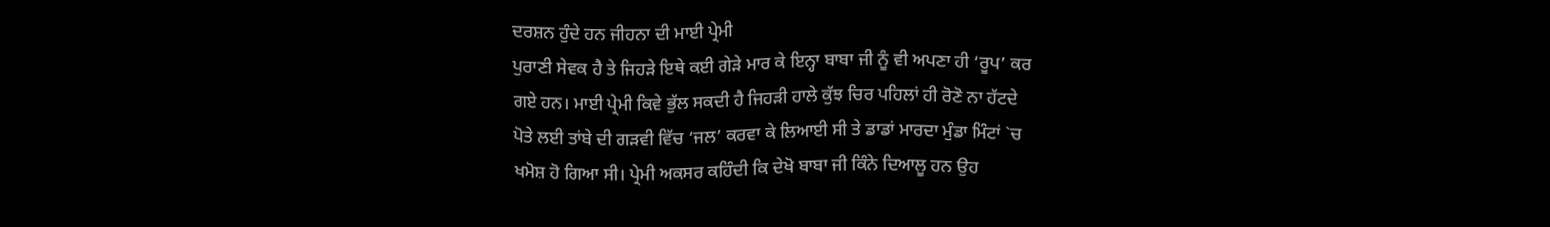ਦਰਸ਼ਨ ਹੁੰਦੇ ਹਨ ਜੀਹਨਾ ਦੀ ਮਾਈ ਪ੍ਰੇਮੀ
ਪੁਰਾਣੀ ਸੇਵਕ ਹੈ ਤੇ ਜਿਹੜੇ ਇਥੇ ਕਈ ਗੇੜੇ ਮਾਰ ਕੇ ਇਨ੍ਹਾ ਬਾਬਾ ਜੀ ਨੂੰ ਵੀ ਅਪਣਾ ਹੀ ‘ਰੂਪ’ ਕਰ
ਗਏ ਹਨ। ਮਾਈ ਪ੍ਰੇਮੀ ਕਿਵੇ ਭੁੱਲ ਸਕਦੀ ਹੈ ਜਿਹੜੀ ਹਾਲੇ ਕੁੱਝ ਚਿਰ ਪਹਿਲਾਂ ਹੀ ਰੋਣੋ ਨਾ ਹੱਟਦੇ
ਪੋਤੇ ਲਈ ਤਾਂਬੇ ਦੀ ਗੜਵੀ ਵਿੱਚ ‘ਜਲ’ ਕਰਵਾ ਕੇ ਲਿਆਈ ਸੀ ਤੇ ਡਾਡਾਂ ਮਾਰਦਾ ਮੁੰਡਾ ਮਿੰਟਾਂ `ਚ
ਖਮੋਸ਼ ਹੋ ਗਿਆ ਸੀ। ਪ੍ਰੇਮੀ ਅਕਸਰ ਕਹਿੰਦੀ ਕਿ ਦੇਖੋ ਬਾਬਾ ਜੀ ਕਿੰਨੇ ਦਿਆਲੂ ਹਨ ਉਹ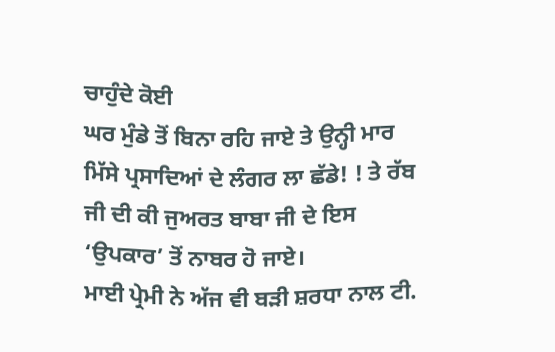ਚਾਹੁੰਦੇ ਕੋਈ
ਘਰ ਮੁੰਡੇ ਤੋਂ ਬਿਨਾ ਰਹਿ ਜਾਏ ਤੇ ਉਨ੍ਹੀ ਮਾਰ ਮਿੱਸੇ ਪ੍ਰਸਾਦਿਆਂ ਦੇ ਲੰਗਰ ਲਾ ਛੱਡੇ! ! ਤੇ ਰੱਬ
ਜੀ ਦੀ ਕੀ ਜੁਅਰਤ ਬਾਬਾ ਜੀ ਦੇ ਇਸ ‘ਉਪਕਾਰ’ ਤੋਂ ਨਾਬਰ ਹੋ ਜਾਏ।
ਮਾਈ ਪ੍ਰੇਮੀ ਨੇ ਅੱਜ ਵੀ ਬੜੀ ਸ਼ਰਧਾ ਨਾਲ ਟੀ.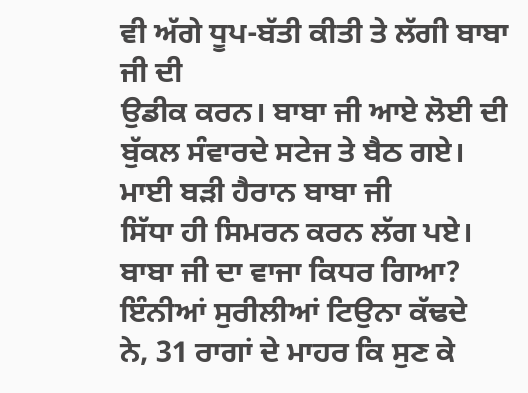ਵੀ ਅੱਗੇ ਧੂਪ-ਬੱਤੀ ਕੀਤੀ ਤੇ ਲੱਗੀ ਬਾਬਾ ਜੀ ਦੀ
ਉਡੀਕ ਕਰਨ। ਬਾਬਾ ਜੀ ਆਏ ਲੋਈ ਦੀ ਬੁੱਕਲ ਸੰਵਾਰਦੇ ਸਟੇਜ ਤੇ ਬੈਠ ਗਏ। ਮਾਈ ਬੜੀ ਹੈਰਾਨ ਬਾਬਾ ਜੀ
ਸਿੱਧਾ ਹੀ ਸਿਮਰਨ ਕਰਨ ਲੱਗ ਪਏ। ਬਾਬਾ ਜੀ ਦਾ ਵਾਜਾ ਕਿਧਰ ਗਿਆ? ਇੰਨੀਆਂ ਸੁਰੀਲੀਆਂ ਟਿਉਨਾ ਕੱਢਦੇ
ਨੇ, 31 ਰਾਗਾਂ ਦੇ ਮਾਹਰ ਕਿ ਸੁਣ ਕੇ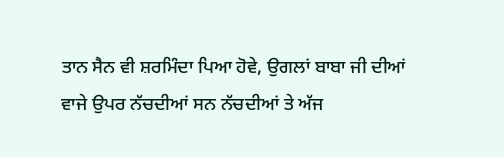ਤਾਨ ਸੈਨ ਵੀ ਸ਼ਰਮਿੰਦਾ ਪਿਆ ਹੋਵੇ, ਉਗਲਾਂ ਬਾਬਾ ਜੀ ਦੀਆਂ
ਵਾਜੇ ਉਪਰ ਨੱਚਦੀਆਂ ਸਨ ਨੱਚਦੀਆਂ ਤੇ ਅੱਜ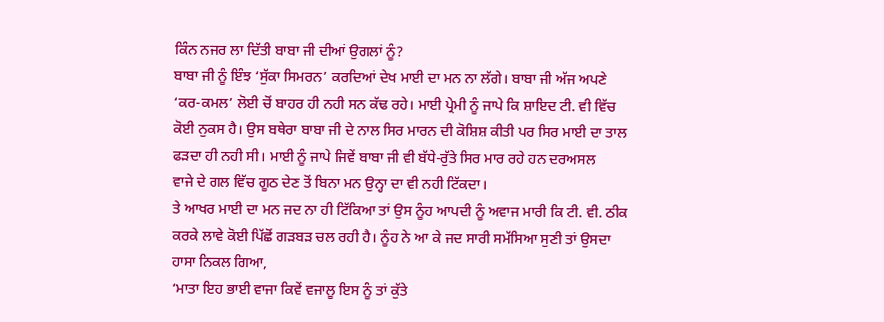ਕਿੰਨ ਨਜਰ ਲਾ ਦਿੱਤੀ ਬਾਬਾ ਜੀ ਦੀਆਂ ਉਗਲਾਂ ਨੂੰ?
ਬਾਬਾ ਜੀ ਨੂੰ ਇੰਝ ‘ਸੁੱਕਾ ਸਿਮਰਨ’ ਕਰਦਿਆਂ ਦੇਖ ਮਾਈ ਦਾ ਮਨ ਨਾ ਲੱਗੇ। ਬਾਬਾ ਜੀ ਅੱਜ ਅਪਣੇ
‘ਕਰ-ਕਮਲ’ ਲੋਈ ਚੋਂ ਬਾਹਰ ਹੀ ਨਹੀ ਸਨ ਕੱਢ ਰਹੇ। ਮਾਈ ਪ੍ਰੇਮੀ ਨੂੰ ਜਾਪੇ ਕਿ ਸ਼ਾਇਦ ਟੀ. ਵੀ ਵਿੱਚ
ਕੋਈ ਨੁਕਸ ਹੈ। ਉਸ ਬਥੇਰਾ ਬਾਬਾ ਜੀ ਦੇ ਨਾਲ ਸਿਰ ਮਾਰਨ ਦੀ ਕੋਸ਼ਿਸ਼ ਕੀਤੀ ਪਰ ਸਿਰ ਮਾਈ ਦਾ ਤਾਲ
ਫੜਦਾ ਹੀ ਨਹੀ ਸੀ। ਮਾਈ ਨੂੰ ਜਾਪੇ ਜਿਵੇਂ ਬਾਬਾ ਜੀ ਵੀ ਬੱਧੇ-ਰੁੱਤੇ ਸਿਰ ਮਾਰ ਰਹੇ ਹਨ ਦਰਅਸਲ
ਵਾਜੇ ਦੇ ਗਲ ਵਿੱਚ ਗੂਠ ਦੇਣ ਤੋਂ ਬਿਨਾ ਮਨ ਉਨ੍ਹਾ ਦਾ ਵੀ ਨਹੀ ਟਿੱਕਦਾ।
ਤੇ ਆਖਰ ਮਾਈ ਦਾ ਮਨ ਜਦ ਨਾ ਹੀ ਟਿੱਕਿਆ ਤਾਂ ਉਸ ਨੂੰਹ ਆਪਦੀ ਨੂੰ ਅਵਾਜ ਮਾਰੀ ਕਿ ਟੀ. ਵੀ. ਠੀਕ
ਕਰਕੇ ਲਾਵੇ ਕੋਈ ਪਿੱਛੋਂ ਗੜਬੜ ਚਲ ਰਹੀ ਹੈ। ਨੂੰਹ ਨੇ ਆ ਕੇ ਜਦ ਸਾਰੀ ਸਮੱਸਿਆ ਸੁਣੀ ਤਾਂ ਉਸਦਾ
ਹਾਸਾ ਨਿਕਲ ਗਿਆ,
‘ਮਾਤਾ ਇਹ ਭਾਈ ਵਾਜਾ ਕਿਵੇਂ ਵਜਾਲੂ ਇਸ ਨੂੰ ਤਾਂ ਕੁੱਤੇ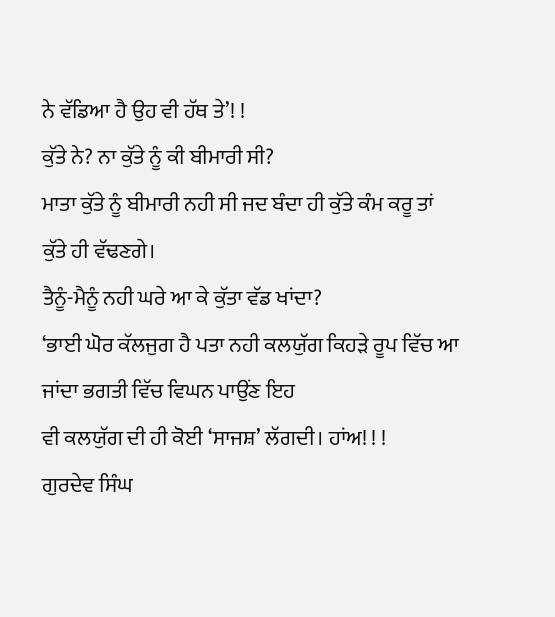ਨੇ ਵੱਡਿਆ ਹੈ ਉਹ ਵੀ ਹੱਥ ਤੇ’! !
ਕੁੱਤੇ ਨੇ? ਨਾ ਕੁੱਤੇ ਨੂੰ ਕੀ ਬੀਮਾਰੀ ਸੀ?
ਮਾਤਾ ਕੁੱਤੇ ਨੂੰ ਬੀਮਾਰੀ ਨਹੀ ਸੀ ਜਦ ਬੰਦਾ ਹੀ ਕੁੱਤੇ ਕੰਮ ਕਰੂ ਤਾਂ ਕੁੱਤੇ ਹੀ ਵੱਢਣਗੇ।
ਤੈਨੂੰ-ਮੈਨੂੰ ਨਹੀ ਘਰੇ ਆ ਕੇ ਕੁੱਤਾ ਵੱਡ ਖਾਂਦਾ?
‘ਭਾਈ ਘੋਰ ਕੱਲਜੁਗ ਹੈ ਪਤਾ ਨਹੀ ਕਲਯੁੱਗ ਕਿਹੜੇ ਰੂਪ ਵਿੱਚ ਆ ਜਾਂਦਾ ਭਗਤੀ ਵਿੱਚ ਵਿਘਨ ਪਾਉਂਣ ਇਹ
ਵੀ ਕਲਯੁੱਗ ਦੀ ਹੀ ਕੋਈ ‘ਸਾਜਸ਼’ ਲੱਗਦੀ। ਹਾਂਅ! ! !
ਗੁਰਦੇਵ ਸਿੰਘ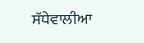ਸੱਧੇਵਾਲੀਆ